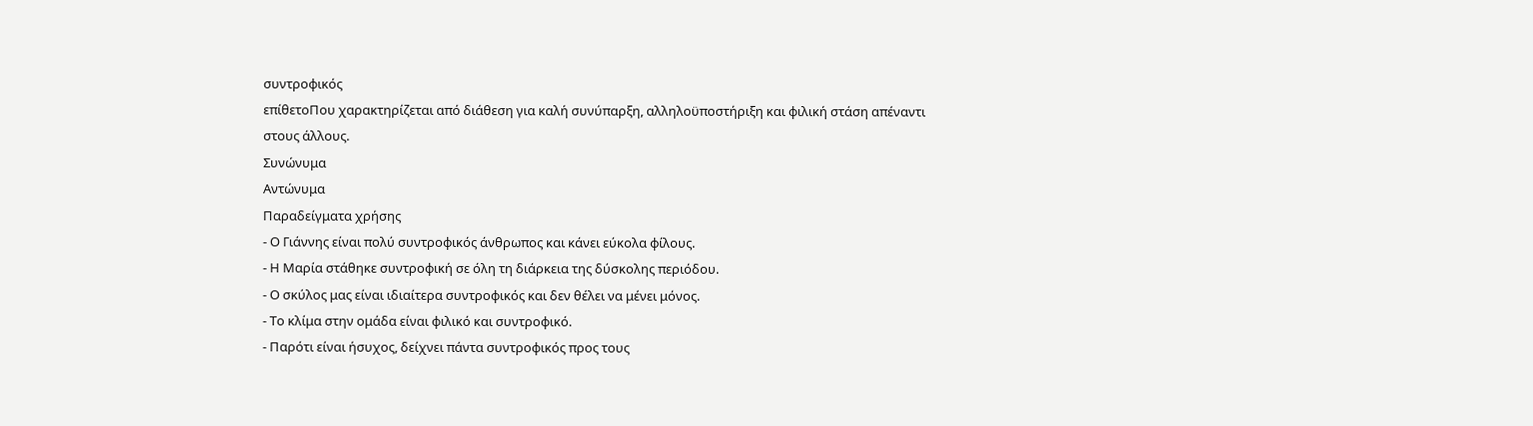συντροφικός
επίθετοΠου χαρακτηρίζεται από διάθεση για καλή συνύπαρξη, αλληλοϋποστήριξη και φιλική στάση απέναντι στους άλλους.
Συνώνυμα
Αντώνυμα
Παραδείγματα χρήσης
- Ο Γιάννης είναι πολύ συντροφικός άνθρωπος και κάνει εύκολα φίλους.
- Η Μαρία στάθηκε συντροφική σε όλη τη διάρκεια της δύσκολης περιόδου.
- Ο σκύλος μας είναι ιδιαίτερα συντροφικός και δεν θέλει να μένει μόνος.
- Το κλίμα στην ομάδα είναι φιλικό και συντροφικό.
- Παρότι είναι ήσυχος, δείχνει πάντα συντροφικός προς τους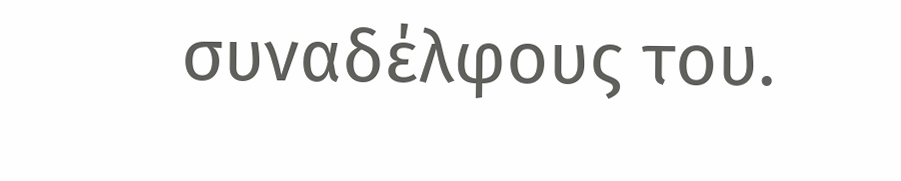συναδέλφους του.